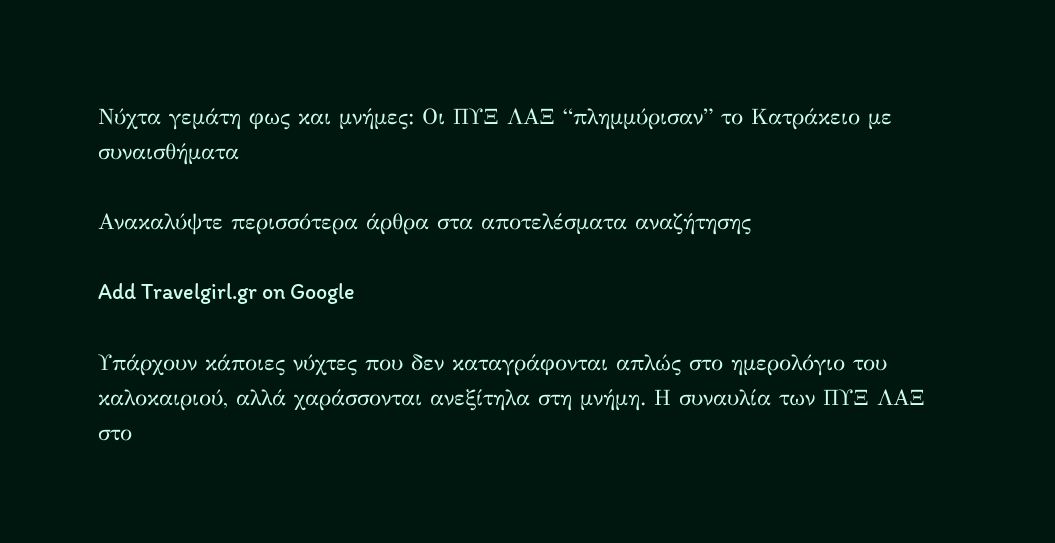Νύχτα γεμάτη φως και μνήμες: Οι ΠΥΞ ΛΑΞ “πλημμύρισαν” το Κατράκειο με συναισθήματα

Ανακαλύψτε περισσότερα άρθρα στα αποτελέσματα αναζήτησης

Add Travelgirl.gr on Google

Υπάρχουν κάποιες νύχτες που δεν καταγράφονται απλώς στο ημερολόγιο του καλοκαιριού, αλλά χαράσσονται ανεξίτηλα στη μνήμη. Η συναυλία των ΠΥΞ ΛΑΞ στο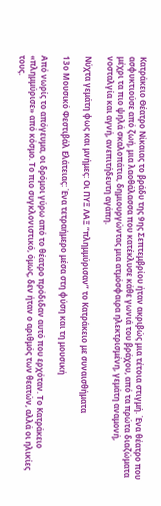Κατράκειο Θέατρο Νίκαιας το βράδυ της 9ης Σεπτεμβρίου ήταν ακριβώς μια τέτοια στιγμή. Ένα θέατρο που ασφυκτιούσε από ζωή, μια λαοθάλασσα που κατέκλυσε κάθε γωνιά του βράχου, από τα πρώτα διαζώματα μέχρι τα πιο ψηλά σκαλοπάτια, δημιουργώντας μια ατμόσφαιρα ηλεκτρισμένη, γεμάτη αναμονή, νοσταλγία και αγνή, ανεπιτήδευτη αγάπη.

Νύχτα γεμάτη φως και μνήμες: Οι ΠΥΞ ΛΑΞ “πλημμύρισαν” το Κατράκειο με συναισθήματα

13ο Μουσικό Φεστιβάλ Ελάτειας: Ένα τετραήμερο μέσα στη φύση και τη μουσική

Από νωρίς το απόγευμα, οι δρόμοι γύρω από το θέατρο πρόδιδαν αυτό που ερχόταν. Το Κατράκειο «πλημμύρισε» από κόσμο. Το πιο συγκλονιστικό, όμως, δεν ήταν ο αριθμός των θεατών, αλλά οι ηλικίες τους.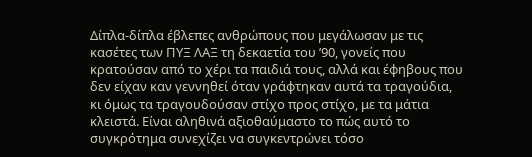Δίπλα-δίπλα έβλεπες ανθρώπους που μεγάλωσαν με τις κασέτες των ΠΥΞ ΛΑΞ τη δεκαετία του ’90, γονείς που κρατούσαν από το χέρι τα παιδιά τους, αλλά και έφηβους που δεν είχαν καν γεννηθεί όταν γράφτηκαν αυτά τα τραγούδια, κι όμως τα τραγουδούσαν στίχο προς στίχο, με τα μάτια κλειστά. Είναι αληθινά αξιοθαύμαστο το πώς αυτό το συγκρότημα συνεχίζει να συγκεντρώνει τόσο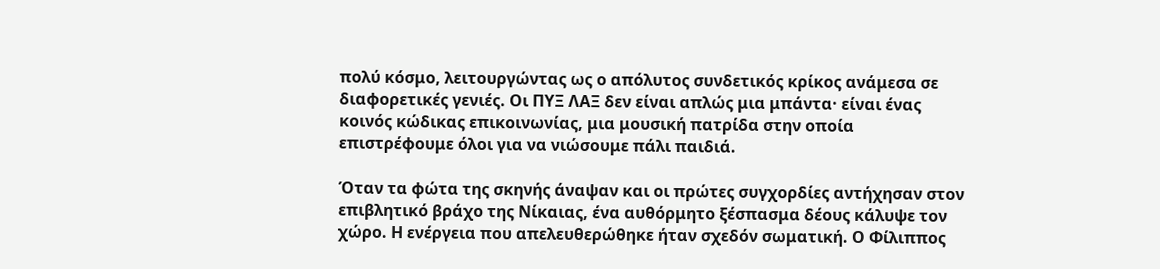πολύ κόσμο, λειτουργώντας ως ο απόλυτος συνδετικός κρίκος ανάμεσα σε διαφορετικές γενιές. Οι ΠΥΞ ΛΑΞ δεν είναι απλώς μια μπάντα· είναι ένας κοινός κώδικας επικοινωνίας, μια μουσική πατρίδα στην οποία επιστρέφουμε όλοι για να νιώσουμε πάλι παιδιά.

Όταν τα φώτα της σκηνής άναψαν και οι πρώτες συγχορδίες αντήχησαν στον επιβλητικό βράχο της Νίκαιας, ένα αυθόρμητο ξέσπασμα δέους κάλυψε τον χώρο. Η ενέργεια που απελευθερώθηκε ήταν σχεδόν σωματική. Ο Φίλιππος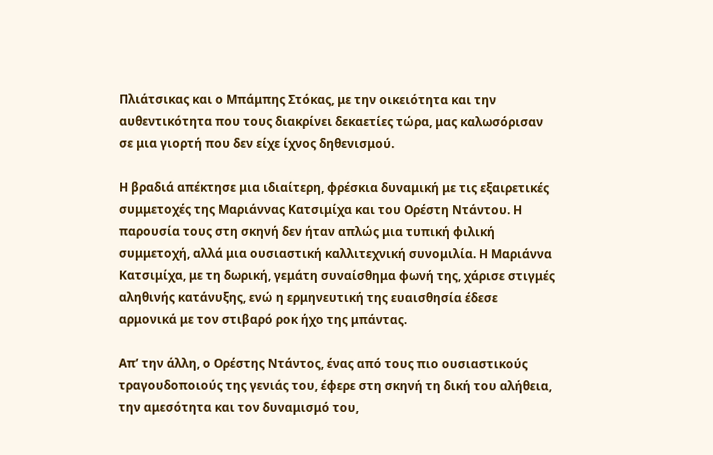Πλιάτσικας και ο Μπάμπης Στόκας, με την οικειότητα και την αυθεντικότητα που τους διακρίνει δεκαετίες τώρα, μας καλωσόρισαν σε μια γιορτή που δεν είχε ίχνος δηθενισμού.

Η βραδιά απέκτησε μια ιδιαίτερη, φρέσκια δυναμική με τις εξαιρετικές συμμετοχές της Μαριάννας Κατσιμίχα και του Ορέστη Ντάντου. Η παρουσία τους στη σκηνή δεν ήταν απλώς μια τυπική φιλική συμμετοχή, αλλά μια ουσιαστική καλλιτεχνική συνομιλία. Η Μαριάννα Κατσιμίχα, με τη δωρική, γεμάτη συναίσθημα φωνή της, χάρισε στιγμές αληθινής κατάνυξης, ενώ η ερμηνευτική της ευαισθησία έδεσε αρμονικά με τον στιβαρό ροκ ήχο της μπάντας.

Απ’ την άλλη, ο Ορέστης Ντάντος, ένας από τους πιο ουσιαστικούς τραγουδοποιούς της γενιάς του, έφερε στη σκηνή τη δική του αλήθεια, την αμεσότητα και τον δυναμισμό του,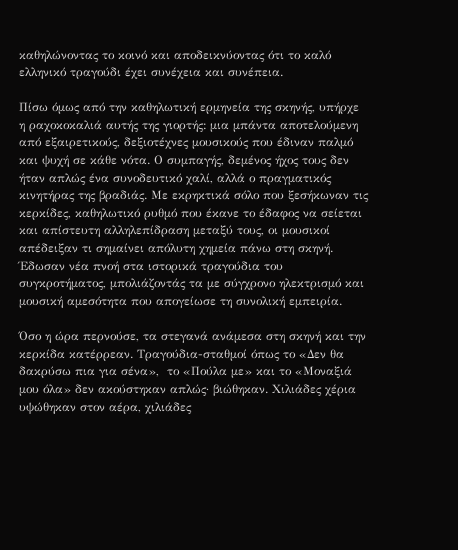καθηλώνοντας το κοινό και αποδεικνύοντας ότι το καλό ελληνικό τραγούδι έχει συνέχεια και συνέπεια.

Πίσω όμως από την καθηλωτική ερμηνεία της σκηνής, υπήρχε η ραχοκοκαλιά αυτής της γιορτής: μια μπάντα αποτελούμενη από εξαιρετικούς, δεξιοτέχνες μουσικούς που έδιναν παλμό και ψυχή σε κάθε νότα. Ο συμπαγής, δεμένος ήχος τους δεν ήταν απλώς ένα συνοδευτικό χαλί, αλλά ο πραγματικός κινητήρας της βραδιάς. Με εκρηκτικά σόλο που ξεσήκωναν τις κερκίδες, καθηλωτικό ρυθμό που έκανε το έδαφος να σείεται και απίστευτη αλληλεπίδραση μεταξύ τους, οι μουσικοί απέδειξαν τι σημαίνει απόλυτη χημεία πάνω στη σκηνή. Έδωσαν νέα πνοή στα ιστορικά τραγούδια του συγκροτήματος, μπολιάζοντάς τα με σύγχρονο ηλεκτρισμό και μουσική αμεσότητα που απογείωσε τη συνολική εμπειρία.

Όσο η ώρα περνούσε, τα στεγανά ανάμεσα στη σκηνή και την κερκίδα κατέρρεαν. Τραγούδια-σταθμοί όπως το «Δεν θα δακρύσω πια για σένα»,  το «Πούλα με» και το «Μοναξιά μου όλα» δεν ακούστηκαν απλώς· βιώθηκαν. Χιλιάδες χέρια υψώθηκαν στον αέρα, χιλιάδες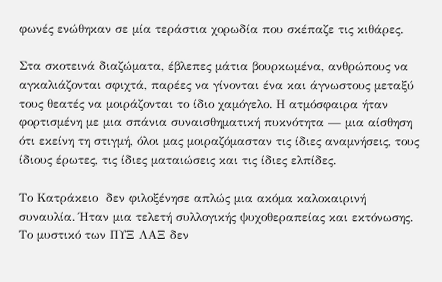φωνές ενώθηκαν σε μία τεράστια χορωδία που σκέπαζε τις κιθάρες.

Στα σκοτεινά διαζώματα, έβλεπες μάτια βουρκωμένα, ανθρώπους να αγκαλιάζονται σφιχτά, παρέες να γίνονται ένα και άγνωστους μεταξύ τους θεατές να μοιράζονται το ίδιο χαμόγελο. Η ατμόσφαιρα ήταν φορτισμένη με μια σπάνια συναισθηματική πυκνότητα — μια αίσθηση ότι εκείνη τη στιγμή, όλοι μας μοιραζόμασταν τις ίδιες αναμνήσεις, τους ίδιους έρωτες, τις ίδιες ματαιώσεις και τις ίδιες ελπίδες.

Το Κατράκειο  δεν φιλοξένησε απλώς μια ακόμα καλοκαιρινή συναυλία. Ήταν μια τελετή συλλογικής ψυχοθεραπείας και εκτόνωσης. Το μυστικό των ΠΥΞ ΛΑΞ δεν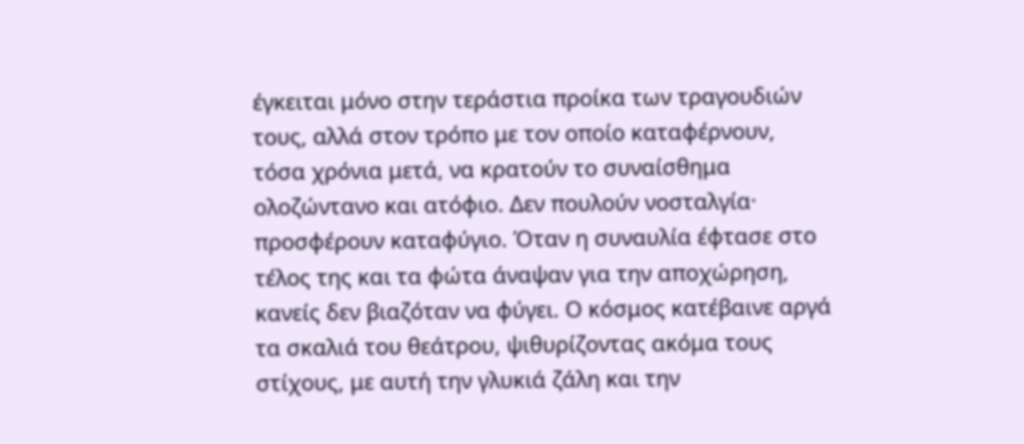έγκειται μόνο στην τεράστια προίκα των τραγουδιών τους, αλλά στον τρόπο με τον οποίο καταφέρνουν, τόσα χρόνια μετά, να κρατούν το συναίσθημα ολοζώντανο και ατόφιο. Δεν πουλούν νοσταλγία· προσφέρουν καταφύγιο. Όταν η συναυλία έφτασε στο τέλος της και τα φώτα άναψαν για την αποχώρηση, κανείς δεν βιαζόταν να φύγει. Ο κόσμος κατέβαινε αργά τα σκαλιά του θεάτρου, ψιθυρίζοντας ακόμα τους στίχους, με αυτή την γλυκιά ζάλη και την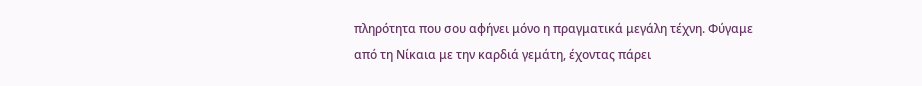πληρότητα που σου αφήνει μόνο η πραγματικά μεγάλη τέχνη. Φύγαμε από τη Νίκαια με την καρδιά γεμάτη, έχοντας πάρει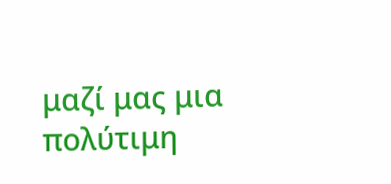μαζί μας μια πολύτιμη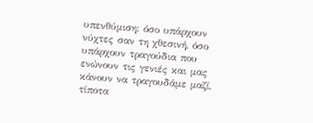υπενθύμιση: όσο υπάρχουν νύχτες σαν τη χθεσινή, όσο υπάρχουν τραγούδια που ενώνουν τις γενιές και μας κάνουν να τραγουδάμε μαζί, τίποτα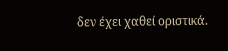δεν έχει χαθεί οριστικά.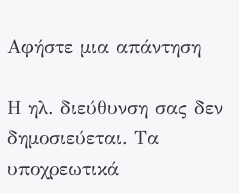Αφήστε μια απάντηση

Η ηλ. διεύθυνση σας δεν δημοσιεύεται. Τα υποχρεωτικά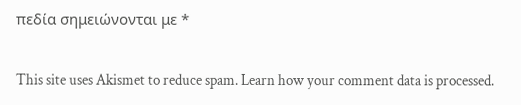πεδία σημειώνονται με *

This site uses Akismet to reduce spam. Learn how your comment data is processed.